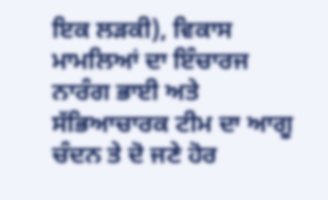ਇਕ ਲੜਕੀ), ਵਿਕਾਸ ਮਾਮਲਿਆਂ ਦਾ ਇੰਚਾਰਜ ਨਾਰੰਗ ਭਾਈ ਅਤੇ ਸੱਭਿਆਚਾਰਕ ਟੀਮ ਦਾ ਆਗੂ ਚੰਦਨ ਤੇ ਦੋ ਜਣੇ ਹੋਰ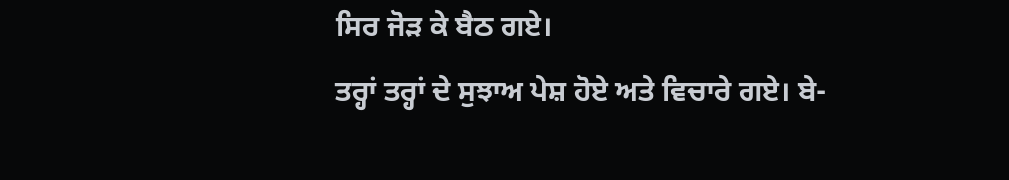ਸਿਰ ਜੋੜ ਕੇ ਬੈਠ ਗਏ।
ਤਰ੍ਹਾਂ ਤਰ੍ਹਾਂ ਦੇ ਸੁਝਾਅ ਪੇਸ਼ ਹੋਏ ਅਤੇ ਵਿਚਾਰੇ ਗਏ। ਬੇ-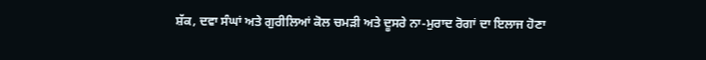ਸ਼ੱਕ, ਦਵਾ ਸੰਘਾਂ ਅਤੇ ਗੁਰੀਲਿਆਂ ਕੋਲ ਚਮੜੀ ਅਤੇ ਦੂਸਰੇ ਨਾ-ਮੁਰਾਦ ਰੋਗਾਂ ਦਾ ਇਲਾਜ ਹੋਣਾ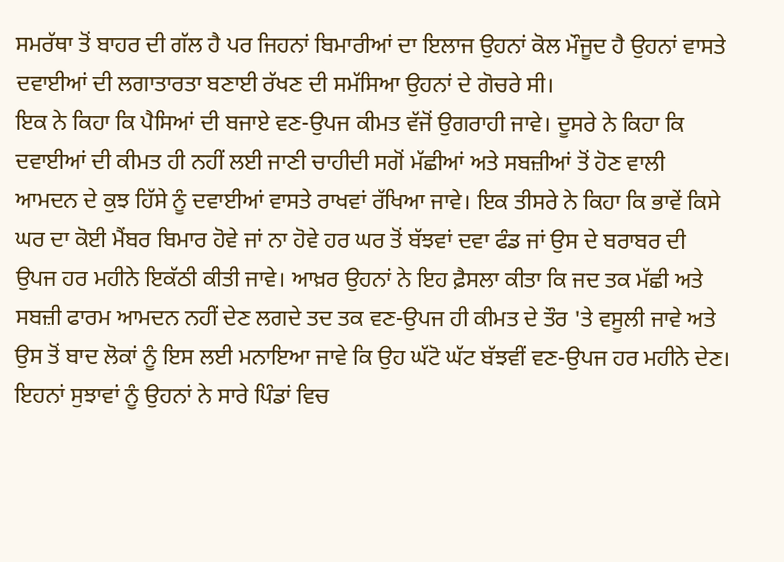ਸਮਰੱਥਾ ਤੋਂ ਬਾਹਰ ਦੀ ਗੱਲ ਹੈ ਪਰ ਜਿਹਨਾਂ ਬਿਮਾਰੀਆਂ ਦਾ ਇਲਾਜ ਉਹਨਾਂ ਕੋਲ ਮੌਜੂਦ ਹੈ ਉਹਨਾਂ ਵਾਸਤੇ ਦਵਾਈਆਂ ਦੀ ਲਗਾਤਾਰਤਾ ਬਣਾਈ ਰੱਖਣ ਦੀ ਸਮੱਸਿਆ ਉਹਨਾਂ ਦੇ ਗੋਚਰੇ ਸੀ।
ਇਕ ਨੇ ਕਿਹਾ ਕਿ ਪੈਸਿਆਂ ਦੀ ਬਜਾਏ ਵਣ-ਉਪਜ ਕੀਮਤ ਵੱਜੋਂ ਉਗਰਾਹੀ ਜਾਵੇ। ਦੂਸਰੇ ਨੇ ਕਿਹਾ ਕਿ ਦਵਾਈਆਂ ਦੀ ਕੀਮਤ ਹੀ ਨਹੀਂ ਲਈ ਜਾਣੀ ਚਾਹੀਦੀ ਸਗੋਂ ਮੱਛੀਆਂ ਅਤੇ ਸਬਜ਼ੀਆਂ ਤੋਂ ਹੋਣ ਵਾਲੀ ਆਮਦਨ ਦੇ ਕੁਝ ਹਿੱਸੇ ਨੂੰ ਦਵਾਈਆਂ ਵਾਸਤੇ ਰਾਖਵਾਂ ਰੱਖਿਆ ਜਾਵੇ। ਇਕ ਤੀਸਰੇ ਨੇ ਕਿਹਾ ਕਿ ਭਾਵੇਂ ਕਿਸੇ ਘਰ ਦਾ ਕੋਈ ਮੈਂਬਰ ਬਿਮਾਰ ਹੋਵੇ ਜਾਂ ਨਾ ਹੋਵੇ ਹਰ ਘਰ ਤੋਂ ਬੱਝਵਾਂ ਦਵਾ ਫੰਡ ਜਾਂ ਉਸ ਦੇ ਬਰਾਬਰ ਦੀ ਉਪਜ ਹਰ ਮਹੀਨੇ ਇਕੱਠੀ ਕੀਤੀ ਜਾਵੇ। ਆਖ਼ਰ ਉਹਨਾਂ ਨੇ ਇਹ ਫ਼ੈਸਲਾ ਕੀਤਾ ਕਿ ਜਦ ਤਕ ਮੱਛੀ ਅਤੇ ਸਬਜ਼ੀ ਫਾਰਮ ਆਮਦਨ ਨਹੀਂ ਦੇਣ ਲਗਦੇ ਤਦ ਤਕ ਵਣ-ਉਪਜ ਹੀ ਕੀਮਤ ਦੇ ਤੌਰ 'ਤੇ ਵਸੂਲੀ ਜਾਵੇ ਅਤੇ ਉਸ ਤੋਂ ਬਾਦ ਲੋਕਾਂ ਨੂੰ ਇਸ ਲਈ ਮਨਾਇਆ ਜਾਵੇ ਕਿ ਉਹ ਘੱਟੋ ਘੱਟ ਬੱਝਵੀਂ ਵਣ-ਉਪਜ ਹਰ ਮਹੀਨੇ ਦੇਣ। ਇਹਨਾਂ ਸੁਝਾਵਾਂ ਨੂੰ ਉਹਨਾਂ ਨੇ ਸਾਰੇ ਪਿੰਡਾਂ ਵਿਚ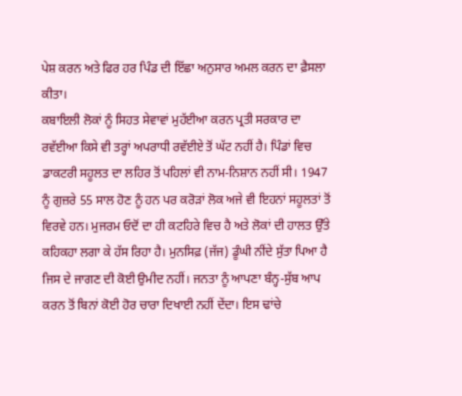ਪੇਸ਼ ਕਰਨ ਅਤੇ ਫਿਰ ਹਰ ਪਿੰਡ ਦੀ ਇੱਛਾ ਅਨੁਸਾਰ ਅਮਲ ਕਰਨ ਦਾ ਫ਼ੈਸਲਾ ਕੀਤਾ।
ਕਬਾਇਲੀ ਲੋਕਾਂ ਨੂੰ ਸਿਹਤ ਸੇਵਾਵਾਂ ਮੁਹੱਈਆ ਕਰਨ ਪ੍ਰਤੀ ਸਰਕਾਰ ਦਾ ਰਵੱਈਆ ਕਿਸੇ ਵੀ ਤਰ੍ਹਾਂ ਅਪਰਾਧੀ ਰਵੱਈਏ ਤੋਂ ਘੱਟ ਨਹੀਂ ਹੈ। ਪਿੰਡਾਂ ਵਿਚ ਡਾਕਟਰੀ ਸਹੂਲਤ ਦਾ ਲਹਿਰ ਤੋਂ ਪਹਿਲਾਂ ਵੀ ਨਾਮ-ਨਿਸ਼ਾਨ ਨਹੀਂ ਸੀ। 1947 ਨੂੰ ਗੁਜ਼ਰੇ 55 ਸਾਲ ਹੋਣ ਨੂੰ ਹਨ ਪਰ ਕਰੋੜਾਂ ਲੋਕ ਅਜੇ ਵੀ ਇਹਨਾਂ ਸਹੂਲਤਾਂ ਤੋਂ ਵਿਰਵੇ ਹਨ। ਮੁਜਰਮ ਓਦੋਂ ਦਾ ਹੀ ਕਟਹਿਰੇ ਵਿਚ ਹੈ ਅਤੇ ਲੋਕਾਂ ਦੀ ਹਾਲਤ ਉੱਤੇ ਕਹਿਕਹਾ ਲਗਾ ਕੇ ਹੱਸ ਰਿਹਾ ਹੈ। ਮੁਨਸਿਫ਼ (ਜੱਜ) ਡੂੰਘੀ ਨੀਂਦੇ ਸੁੱਤਾ ਪਿਆ ਹੈ ਜਿਸ ਦੇ ਜਾਗਣ ਦੀ ਕੋਈ ਉਮੀਦ ਨਹੀਂ। ਜਨਤਾ ਨੂੰ ਆਪਣਾ ਬੰਨ੍ਹ-ਸੁੱਬ ਆਪ ਕਰਨ ਤੋਂ ਬਿਨਾਂ ਕੋਈ ਹੋਰ ਚਾਰਾ ਦਿਖਾਈ ਨਹੀਂ ਦੇਂਦਾ। ਇਸ ਢਾਂਚੇ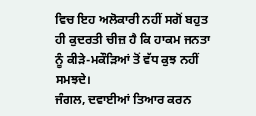ਵਿਚ ਇਹ ਅਲੋਕਾਰੀ ਨਹੀਂ ਸਗੋਂ ਬਹੁਤ ਹੀ ਕੁਦਰਤੀ ਚੀਜ਼ ਹੈ ਕਿ ਹਾਕਮ ਜਨਤਾ ਨੂੰ ਕੀੜੇ-ਮਕੌੜਿਆਂ ਤੋਂ ਵੱਧ ਕੁਝ ਨਹੀਂ ਸਮਝਦੇ।
ਜੰਗਲ, ਦਵਾਈਆਂ ਤਿਆਰ ਕਰਨ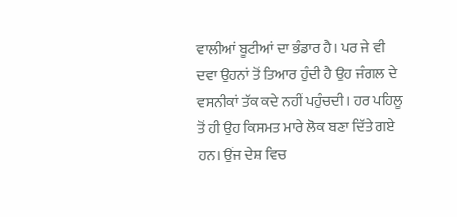ਵਾਲੀਆਂ ਬੂਟੀਆਂ ਦਾ ਭੰਡਾਰ ਹੈ। ਪਰ ਜੇ ਵੀ ਦਵਾ ਉਹਨਾਂ ਤੋਂ ਤਿਆਰ ਹੁੰਦੀ ਹੈ ਉਹ ਜੰਗਲ ਦੇ ਵਸਨੀਕਾਂ ਤੱਕ ਕਦੇ ਨਹੀਂ ਪਹੁੰਚਦੀ। ਹਰ ਪਹਿਲੂ ਤੋਂ ਹੀ ਉਹ ਕਿਸਮਤ ਮਾਰੇ ਲੋਕ ਬਣਾ ਦਿੱਤੇ ਗਏ ਹਨ। ਉਂਜ ਦੇਸ਼ ਵਿਚ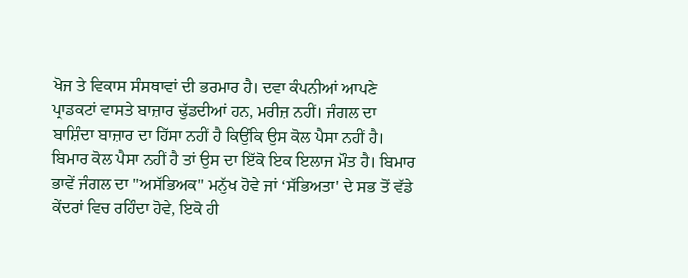ਖੋਜ ਤੇ ਵਿਕਾਸ ਸੰਸਥਾਵਾਂ ਦੀ ਭਰਮਾਰ ਹੈ। ਦਵਾ ਕੰਪਨੀਆਂ ਆਪਣੇ ਪ੍ਰਾਡਕਟਾਂ ਵਾਸਤੇ ਬਾਜ਼ਾਰ ਢੁੱਡਦੀਆਂ ਹਨ, ਮਰੀਜ਼ ਨਹੀਂ। ਜੰਗਲ ਦਾ ਬਾਸ਼ਿੰਦਾ ਬਾਜ਼ਾਰ ਦਾ ਹਿੱਸਾ ਨਹੀਂ ਹੈ ਕਿਉਂਕਿ ਉਸ ਕੋਲ ਪੈਸਾ ਨਹੀਂ ਹੈ। ਬਿਮਾਰ ਕੋਲ ਪੈਸਾ ਨਹੀਂ ਹੈ ਤਾਂ ਉਸ ਦਾ ਇੱਕੋ ਇਕ ਇਲਾਜ ਮੌਤ ਹੈ। ਬਿਮਾਰ ਭਾਵੇਂ ਜੰਗਲ ਦਾ "ਅਸੱਭਿਅਕ" ਮਨੁੱਖ ਹੋਵੇ ਜਾਂ ‘ਸੱਭਿਅਤਾ' ਦੇ ਸਭ ਤੋਂ ਵੱਡੇ ਕੇਂਦਰਾਂ ਵਿਚ ਰਹਿੰਦਾ ਹੋਵੇ, ਇਕੋ ਹੀ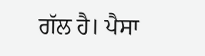ਗੱਲ ਹੈ। ਪੈਸਾ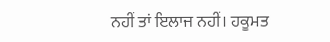ਨਹੀਂ ਤਾਂ ਇਲਾਜ ਨਹੀਂ। ਹਕੂਮਤ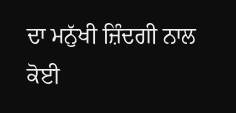ਦਾ ਮਨੁੱਖੀ ਜ਼ਿੰਦਗੀ ਨਾਲ ਕੋਈ